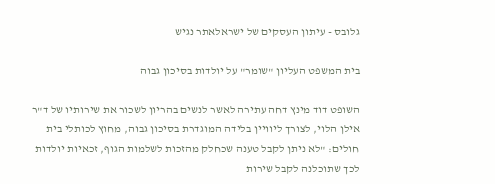גלובס - עיתון העסקים של ישראלאתר נגיש

בית המשפט העליון "שומר" על יולדות בסיכון גבוה

השופט דוד מינץ דחה עתירה לאשר לנשים בהריון לשכור את שירותיו של ד"ר אילן הלוי, לצורך ליוויין בלידה המוגדרת בסיכון גבוה, מחוץ לכותלי בית חולים: "לא ניתן לקבל טענה שכחלק מהזכות לשלמות הגוף, זכאיות יולדות לכך שתוכלנה לקבל שירות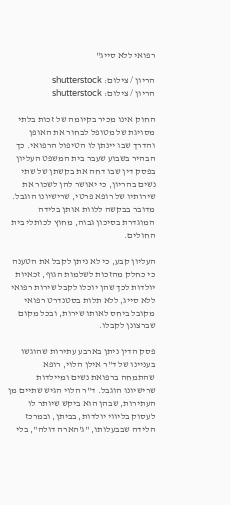רפואי ללא סייג"

הריון / צילום: shutterstock
הריון / צילום: shutterstock

החוק אינו מכיר בקיומה של זכות בלתי מסויגת של מטופל לבחור את האופן והדרך שבו יינתן לו הטיפול הרפואי. כך הבהיר בשבוע שעבר בית המשפט העליון בפסק דין שבו דחה את בקשתן של שתי נשים בהריון, כי יאושר להן לשכור את שירותיו של רופא פרטי, שרישיונו הוגבל. מדובר בבקשה ללוות אותן בלידה המוגדרת בסיכון גבוה, מחוץ לכותלי בית החולים.

העליון קבע, כי לא ניתן לקבל את הטענה כי כחלק מהזכות לשלמות הגוף, זכאיות יולדות לכך שהן יוכלו לקבל שירות רפואי ללא סייג, ללא תלות בסטנדרט רפואי מקובל ביחס לאותו שירות, ובכל מקום שברצונן לקבלו.

פסק הדין ניתן בארבע עתירות שהוגשו בעניינו של ד"ר אילן הלוי, רופא שהתמחה ברפואת נשים ומיילדות שרישיונו הוגבל. ד"ר הלוי הגיש שתיים מן העתירות, שבהן הוא ביקש שיותר לו לעסוק בליווי יולדות, בביתן, ובמרכז הלידה שבבעלותו, "ג'הארה דולה", בלי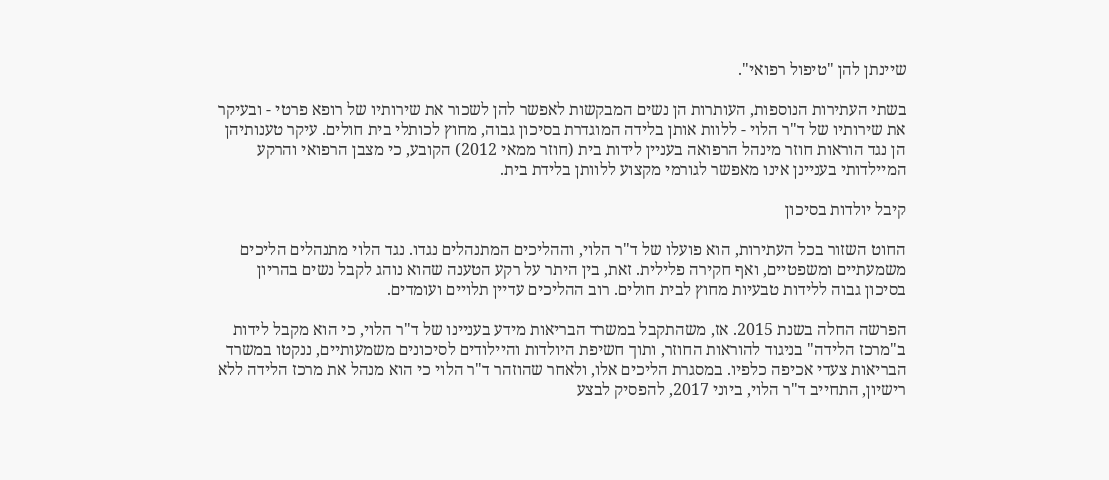שיינתן להן "טיפול רפואי".

בשתי העתירות הנוספות, העותרות הן נשים המבקשות לאפשר להן לשכור את שירותיו של רופא פרטי - ובעיקר את שירותיו של ד"ר הלוי - ללוות אותן בלידה המוגדרת בסיכון גבוה, מחוץ לכותלי בית חולים. עיקר טענותיהן הן נגד הוראות חוזר מינהל הרפואה בעניין לידות בית (חוזר ממאי 2012) הקובע, כי מצבן הרפואי והרקע המיילדותי בעניינן אינו מאפשר לגורמי מקצוע ללוותן בלידת בית.

קיבל יולדות בסיכון

החוט השזור בכל העתירות, הוא פועלו של ד"ר הלוי, וההליכים המתנהלים נגדו. נגד הלוי מתנהלים הליכים משמעתיים ומשפטיים, ואף חקירה פלילית. זאת, בין היתר על רקע הטענה שהוא נוהג לקבל נשים בהריון בסיכון גבוה ללידות טבעיות מחוץ לבית חולים. רוב ההליכים עדיין תלויים ועומדים.

הפרשה החלה בשנת 2015. אז, משהתקבל במשרד הבריאות מידע בעניינו של ד"ר הלוי, כי הוא מקבל לידות ב"מרכז הלידה" בניגוד להוראות החוזר, ותוך חשיפת היולדות והיילודים לסיכונים משמעותיים, ננקטו במשרד הבריאות צעדי אכיפה כלפיו. במסגרת הליכים אלו, ולאחר שהוזהר ד"ר הלוי כי הוא מנהל את מרכז הלידה ללא רישיון, התחייב ד"ר הלוי, ביוני 2017, להפסיק לבצע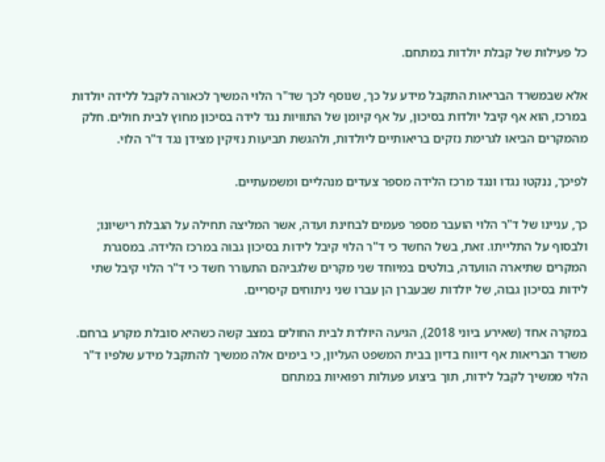כל פעילות של קבלת יולדות במתחם.

אלא שבמשרד הבריאות התקבל מידע על כך, שנוסף לכך שד"ר הלוי המשיך לכאורה לקבל ללידה יולדות במרכז, הוא אף קיבל יולדות בסיכון, על אף קיומן של התוויות נגד לידה בסיכון מחוץ לבית חולים. חלק מהמקרים הביאו לגרימת נזקים בריאותיים ליולדות, ולהגשת תביעות נזיקין מצידן נגד ד"ר הלוי.

לפיכך, ננקטו נגדו ונגד מרכז הלידה מספר צעדים מנהליים ומשמעתיים.

כך, עניינו של ד"ר הלוי הועבר מספר פעמים לבחינת ועדה, אשר המליצה תחילה על הגבלת רישיונו; ולבסוף על התלייתו. זאת, בשל החשד כי ד"ר הלוי קיבל לידות בסיכון גבוה במרכז הלידה. במסגרת המקרים שתיארה הוועדה, בולטים במיוחד שני מקרים שלגביהם התעורר חשד כי ד"ר הלוי קיבל שתי לידות בסיכון גבוה, של יולדות שבעברן הן עברו שני ניתוחים קיסריים.

במקרה אחד (שאירע ביוני 2018), הגיעה היולדת לבית החולים במצב קשה כשהיא סובלת מקרע ברחם. משרד הבריאות אף דיווח בדיון בבית המשפט העליון, כי בימים אלה ממשיך להתקבל מידע שלפיו ד"ר הלוי ממשיך לקבל לידות, תוך ביצוע פעולות רפואיות במתחם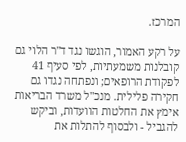המרכז.

על רקע האמור, הוגשו נגד ד"ר הלוי גם קובלנות משמעתיות, לפי סעיף 41 לפקודת הרופאים; ונפתחה נגדו גם חקירה פלילית. מנכ"ל משרד הבריאות אימץ את החלטות הוועדות, וביקש להגביל - ולבסוף להתלות את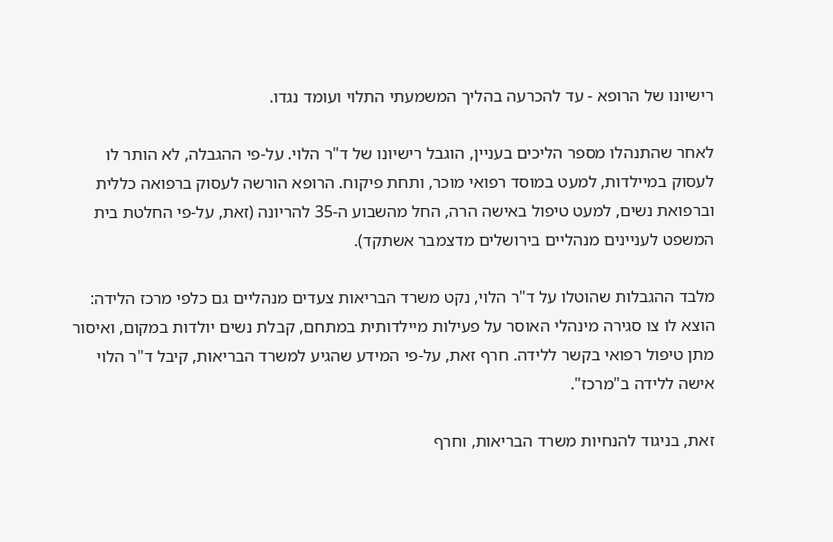רישיונו של הרופא - עד להכרעה בהליך המשמעתי התלוי ועומד נגדו.

לאחר שהתנהלו מספר הליכים בעניין, הוגבל רישיונו של ד"ר הלוי. על-פי ההגבלה, לא הותר לו לעסוק במיילדות, למעט במוסד רפואי מוכר, ותחת פיקוח. הרופא הורשה לעסוק ברפואה כללית וברפואת נשים, למעט טיפול באישה הרה, החל מהשבוע ה-35 להריונה (זאת, על-פי החלטת בית המשפט לעניינים מנהליים בירושלים מדצמבר אשתקד).

מלבד ההגבלות שהוטלו על ד"ר הלוי, נקט משרד הבריאות צעדים מנהליים גם כלפי מרכז הלידה: הוצא לו צו סגירה מינהלי האוסר על פעילות מיילדותית במתחם, קבלת נשים יולדות במקום, ואיסור מתן טיפול רפואי בקשר ללידה. חרף זאת, על-פי המידע שהגיע למשרד הבריאות, קיבל ד"ר הלוי אישה ללידה ב"מרכז".

זאת, בניגוד להנחיות משרד הבריאות, וחרף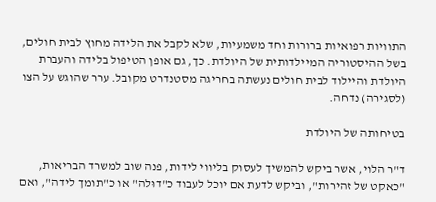התוויות רפואיות ברורות וחד משמעיות, שלא לקבל את הלידה מחוץ לבית חולים, בשל ההיסטוריה המיילדותית של היולדת. כך, גם אופן הטיפול בלידה והעברת היולדת והיילוד לבית חולים נעשתה בחריגה מסטנדרט מקובל. ערר שהוגש על הצו (לסגירה) נדחה.

בטיחותה של היולדת

ד"ר הלוי, אשר ביקש להמשיך לעסוק בליווי לידות, פנה שוב למשרד הבריאות, "כאקט של זהירות", וביקש לדעת אם יוכל לעבוד כ"דוּלה" או כ"תומך לידה", ואם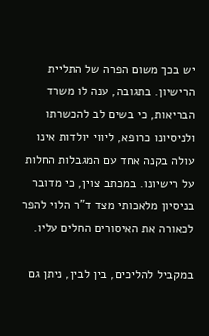יש בכך משום הפרה של התליית הרישיון. בתגובה, ענה לו משרד הבריאות, כי בשים לב להכשרתו ולניסיונו כרופא, ליווי יולדות אינו עולה בקנה אחד עם המגבלות החלות על רישיונו. במכתב צוין, כי מדובר בניסיון מלאכותי מצד ד"ר הלוי להפר לכאורה את האיסורים החלים עליו.

במקביל להליכים, בין לבין, ניתן גם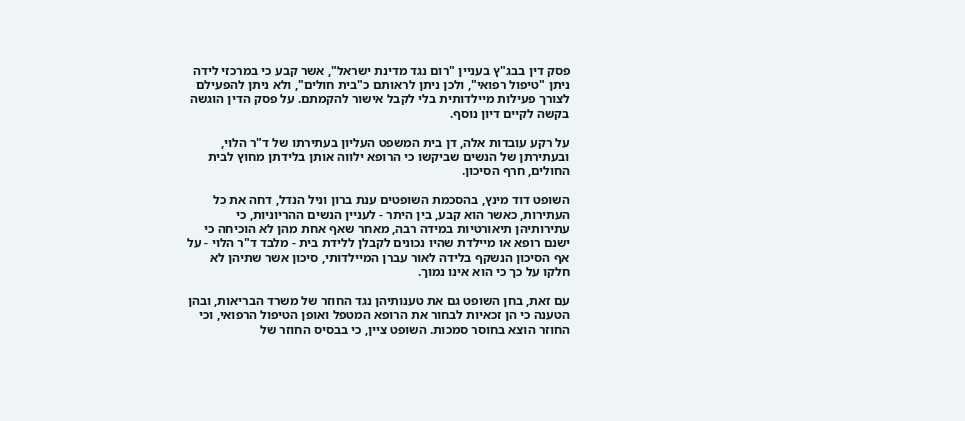פסק דין בבג"ץ בעניין "רום נגד מדינת ישראל", אשר קבע כי במרכזי לידה ניתן "טיפול רפואי", ולכן ניתן לראותם כ"בית חולים", ולא ניתן להפעילם לצורך פעילות מיילדותית בלי לקבל אישור להקמתם. על פסק הדין הוגשה בקשה לקיים דיון נוסף.

על רקע עובדות אלה, דן בית המשפט העליון בעתירתו של ד"ר הלוי, ובעתירתן של הנשים שביקשו כי הרופא ילווה אותן בלידתן מחוץ לבית החולים, חרף הסיכון.

השופט דוד מינץ, בהסכמת השופטים ענת ברון וניל הנדל, דחה את כל העתירות, כאשר הוא קבע, בין היתר - לעניין הנשים ההריוניות, כי עתירותיהן תיאורטיות במידה רבה, מאחר שאף אחת מהן לא הוכיחה כי ישנם רופא או מיילדת שהיו נכונים לקבלן ללידת בית - מלבד ד"ר הלוי - על אף הסיכון הנשקף בלידה לאור עברן המיילדותי, סיכון אשר שתיהן לא חלקו על כך כי הוא אינו נמוך.

עם זאת, בחן השופט גם את טענותיהן נגד החוזר של משרד הבריאות, ובהן הטענה כי הן זכאיות לבחור את הרופא המטפל ואופן הטיפול הרפואי, וכי החוזר הוצא בחוסר סמכות. השופט ציין, כי בבסיס החוזר של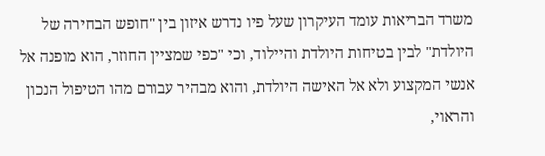משרד הבריאות עומד העיקרון שעל פיו נדרש איזון בין "חופש הבחירה של היולדת" לבין בטיחות היולדת והיילוד, וכי "כפי שמציין החוזר, הוא מופנה אל אנשי המקצוע ולא אל האישה היולדת, והוא מבהיר עבורם מהו הטיפול הנכון והראוי,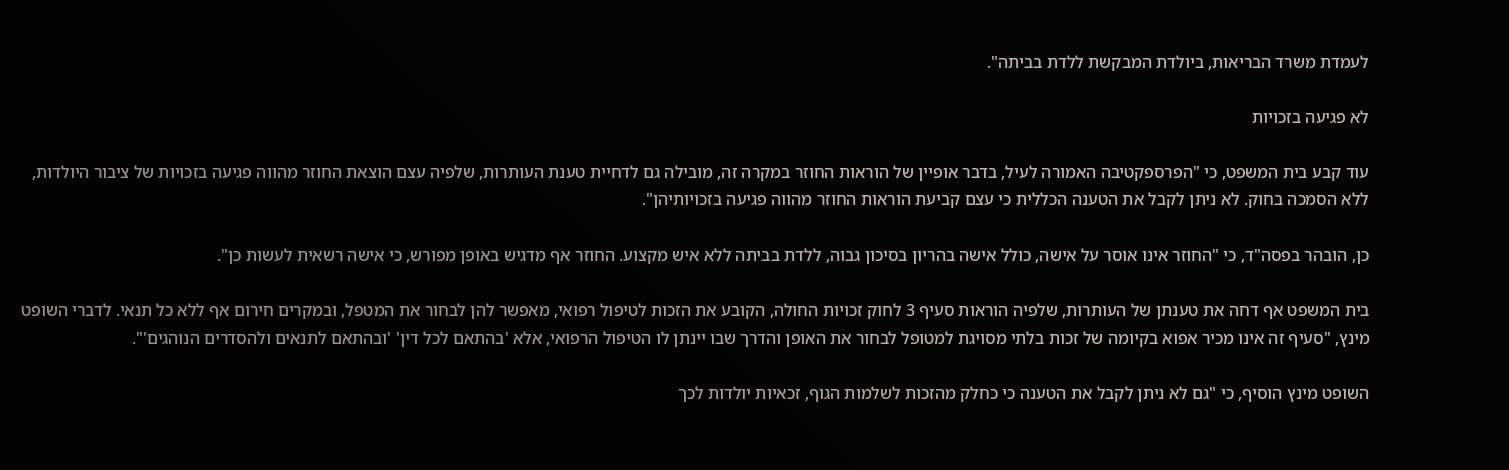לעמדת משרד הבריאות, ביולדת המבקשת ללדת בביתה".

לא פגיעה בזכויות

עוד קבע בית המשפט, כי "הפרספקטיבה האמורה לעיל, בדבר אופיין של הוראות החוזר במקרה זה, מובילה גם לדחיית טענת העותרות, שלפיה עצם הוצאת החוזר מהווה פגיעה בזכויות של ציבור היולדות, ללא הסמכה בחוק. לא ניתן לקבל את הטענה הכללית כי עצם קביעת הוראות החוזר מהווה פגיעה בזכויותיהן".

כן, הובהר בפסה"ד, כי "החוזר אינו אוסר על אישה, כולל אישה בהריון בסיכון גבוה, ללדת בביתה ללא איש מקצוע. החוזר אף מדגיש באופן מפורש, כי אישה רשאית לעשות כן".

בית המשפט אף דחה את טענתן של העותרות, שלפיה הוראות סעיף 3 לחוק זכויות החולה, הקובע את הזכות לטיפול רפואי, מאפשר להן לבחור את המטפל, ובמקרים חירום אף ללא כל תנאי. לדברי השופט מינץ, "סעיף זה אינו מכיר אפוא בקיומה של זכות בלתי מסויגת למטופל לבחור את האופן והדרך שבו יינתן לו הטיפול הרפואי, אלא 'בהתאם לכל דין' 'ובהתאם לתנאים ולהסדרים הנוהגים'".

השופט מינץ הוסיף, כי "גם לא ניתן לקבל את הטענה כי כחלק מהזכות לשלמות הגוף, זכאיות יולדות לכך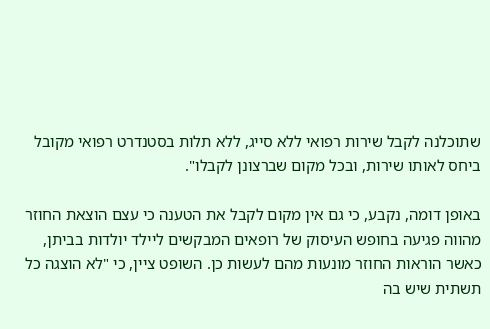שתוכלנה לקבל שירות רפואי ללא סייג, ללא תלות בסטנדרט רפואי מקובל ביחס לאותו שירות, ובכל מקום שברצונן לקבלו".

באופן דומה, נקבע, כי גם אין מקום לקבל את הטענה כי עצם הוצאת החוזר מהווה פגיעה בחופש העיסוק של רופאים המבקשים ליילד יולדות בביתן, כאשר הוראות החוזר מונעות מהם לעשות כן. השופט ציין, כי "לא הוצגה כל תשתית שיש בה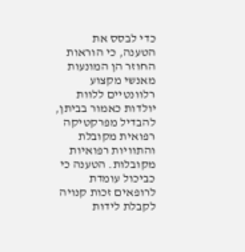כדי לבסס את הטענה, כי הוראות החוזר הן המונעות מאנשי מקצוע רלוונטיים ללוות יולדות כאמור בביתן, להבדיל מפרקטיקה רפואית מקובלת והתוויות רפואיות מקובלות. הטענה כי כביכול עומדת לרופאים זכות קנויה לקבלת לידות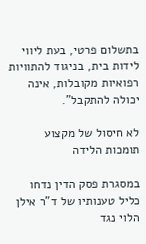בתשלום פרטי, בעת ליווי לידות בית, בניגוד להתוויות רפואיות מקובלות, אינה יכולה להתקבל".

לא חיסול של מקצוע תומכות הלידה

במסגרת פסק הדין נדחו כליל טענותיו של ד"ר אילן הלוי נגד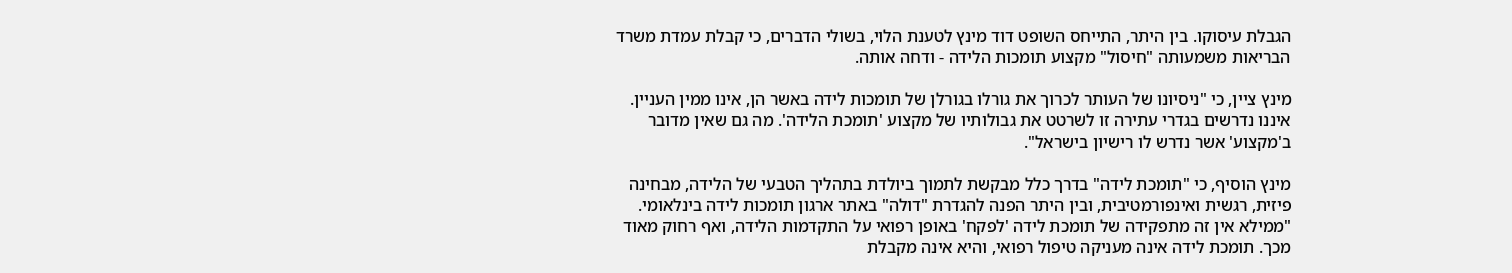הגבלת עיסוקו. בין היתר, התייחס השופט דוד מינץ לטענת הלוי, בשולי הדברים, כי קבלת עמדת משרד הבריאות משמעותה "חיסול" מקצוע תומכות הלידה - ודחה אותה.

מינץ ציין, כי "ניסיונו של העותר לכרוך את גורלו בגורלן של תומכות לידה באשר הן, אינו ממין העניין. איננו נדרשים בגדרי עתירה זו לשרטט את גבולותיו של מקצוע 'תומכת הלידה'. מה גם שאין מדובר ב'מקצוע' אשר נדרש לו רישיון בישראל".

מינץ הוסיף, כי "תומכת לידה" בדרך כלל מבקשת לתמוך ביולדת בתהליך הטבעי של הלידה, מבחינה פיזית, רגשית ואינפורמטיבית, ובין היתר הפנה להגדרת "דולה" באתר ארגון תומכות לידה בינלאומי. "ממילא אין זה מתפקידה של תומכת לידה 'לפקח' באופן רפואי על התקדמות הלידה, ואף רחוק מאוד מכך. תומכת לידה אינה מעניקה טיפול רפואי, והיא אינה מקבלת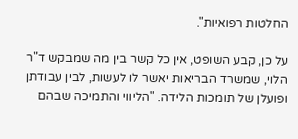החלטות רפואיות".

על כן, קבע השופט, אין כל קשר בין מה שמבקש ד"ר הלוי, שמשרד הבריאות יאשר לו לעשות, לבין עבודתן ופועלן של תומכות הלידה. "הליווי והתמיכה שבהם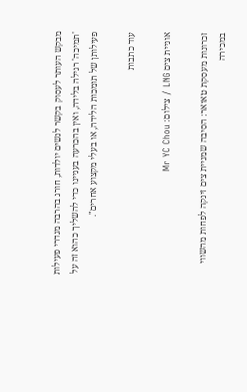מבקש העותר לעסוק בקשר לנשים יולדות, חורג בהרבה מגדרי פעילות 'תמיכה' רגילה בלידה, ואין בהכרעה בעניינו כדי להשליך כהוא זה על פעילותן של תומכות הלידה, או בעלי מקצוע אחרים".

עוד כתבות

אוניית צים LNG / צילום: Mr YC Chou

זכרונות מעסקת טאואר: הסיבה שמניית צים זינקה לפחות מהשווי במכירה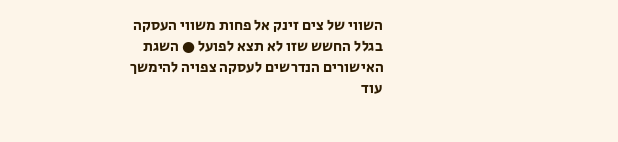השווי של צים זינק אל פחות משווי העסקה בגלל החשש שזו לא תצא לפועל ● השגת האישורים הנדרשים לעסקה צפויה להימשך עוד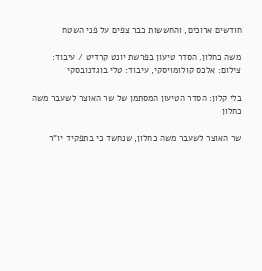חודשים ארוכים, והחששות כבר צפים על פני השטח

משה כחלון. הסדר טיעון בפרשת יונט קרדיט / עיבוד: צילום: אלכס קולומויסקי, עיבוד: טלי בוגדנובסקי

בלי קלון: הסדר הטיעון המסתמן של שר האוצר לשעבר משה כחלון

שר האוצר לשעבר משה כחלון, שנחשד כי בתפקיד יו"ר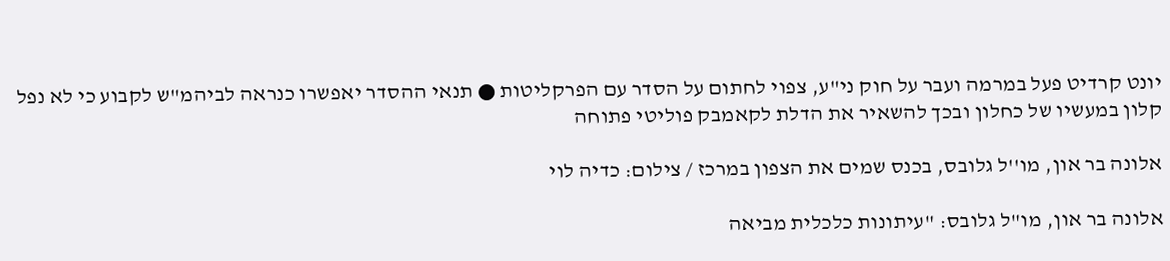יונט קרדיט פעל במרמה ועבר על חוק ני"ע, צפוי לחתום על הסדר עם הפרקליטות ● תנאי ההסדר יאפשרו כנראה לביהמ"ש לקבוע כי לא נפל קלון במעשיו של כחלון ובכך להשאיר את הדלת לקאמבק פוליטי פתוחה

אלונה בר און, מו''ל גלובס, בכנס שמים את הצפון במרכז / צילום: כדיה לוי

אלונה בר און, מו"ל גלובס: "עיתונות כלכלית מביאה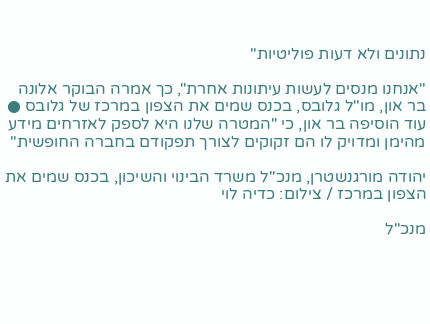נתונים ולא דעות פוליטיות"

"אנחנו מנסים לעשות עיתונות אחרת", כך אמרה הבוקר אלונה בר און, מו"ל גלובס, בכנס שמים את הצפון במרכז של גלובס ● עוד הוסיפה בר און, כי "המטרה שלנו היא לספק לאזרחים מידע מהימן ומדויק לו הם זקוקים לצורך תפקודם בחברה החופשית"

יהודה מורגנשטרן, מנכ''ל משרד הבינוי והשיכון, בכנס שמים את הצפון במרכז / צילום: כדיה לוי

מנכ"ל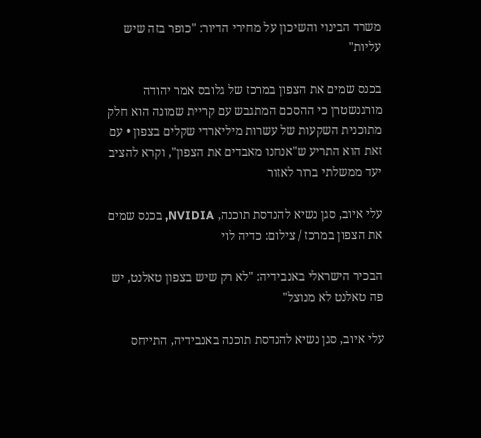משרד הבינוי והשיכון על מחירי הדיור: "כופר בזה שיש עליות"

בכנס שמים את הצפון במרכז של גלובס אמר יהודה מורגנשטרן כי ההסכם המתגבש עם קריית שמונה הוא חלק מתוכנית השקעות של עשרות מיליארדי שקלים בצפון • עם זאת הוא התריע ש"אנחנו מאבדים את הצפון", וקרא להציב יעד ממשלתי ברור לאזור

עלי איוב, סגן נשיא להנדסת תוכנה, NVIDIA, בכנס שמים את הצפון במרכז / צילום: כדיה לוי

הבכיר הישראלי באנבידיה: "לא רק שיש בצפון טאלנט, יש פה טאלנט לא מנוצל"

עלי איוב, סגן נשיא להנדסת תוכנה באנבידיה, התייחס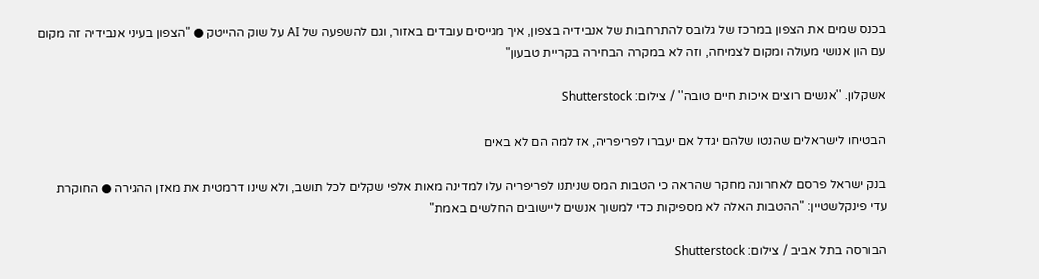בכנס שמים את הצפון במרכז של גלובס להתרחבות של אנבידיה בצפון, איך מגייסים עובדים באזור, וגם להשפעה של AI על שוק ההייטק ● "הצפון בעיני אנבידיה זה מקום עם הון אנושי מעולה ומקום לצמיחה, וזה לא במקרה הבחירה בקריית טבעון"

אשקלון. ''אנשים רוצים איכות חיים טובה'' / צילום: Shutterstock

הבטיחו לישראלים שהנטו שלהם יגדל אם יעברו לפריפריה, אז למה הם לא באים

בנק ישראל פרסם לאחרונה מחקר שהראה כי הטבות המס שניתנו לפריפריה עלו למדינה מאות אלפי שקלים לכל תושב, ולא שינו דרמטית את מאזן ההגירה ● החוקרת עדי פינקלשטיין: "ההטבות האלה לא מספיקות כדי למשוך אנשים ליישובים החלשים באמת"

הבורסה בתל אביב / צילום: Shutterstock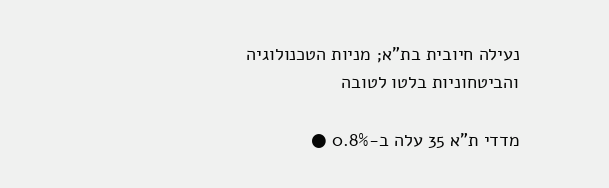נעילה חיובית בת"א; מניות הטכנולוגיה והביטחוניות בלטו לטובה

מדדי ת"א 35 עלה ב-0.8% ●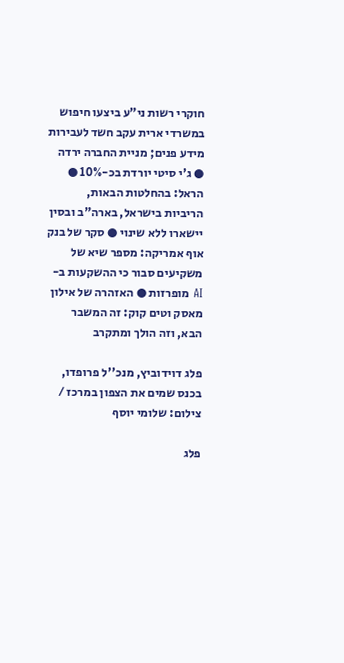חוקרי רשות ני"ע ביצעו חיפוש במשרדי ארית עקב חשד לעבירות מידע פנים; מניית החברה ירדה ● ג'י סיטי יורדת בכ-10% ● הראל: בהחלטות הבאות, הריביות בישראל, בארה"ב ובסין יישארו ללא שינוי ● סקר של בנק אוף אמריקה: מספר שיא של משקיעים סבור כי ההשקעות ב-AI מופרזות ● האזהרה של אילון מאסק וטים קוק: זה המשבר הבא, וזה הולך ומתקרב

פלג דוידוביץ, מנכ''ל פרופדו, בכנס שמים את הצפון במרכז / צילום: שלומי יוסף

פלג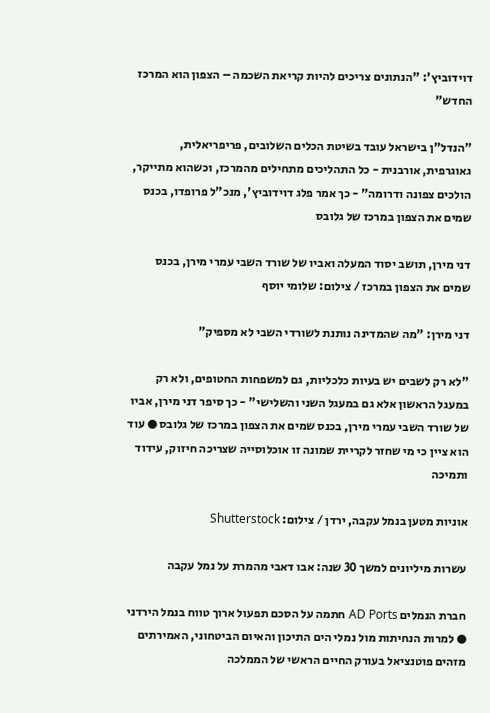דוידוביץ': "הנתונים צריכים להיות קריאת השכמה – הצפון הוא המרכז החדש"

"הנדל"ן בישראל עובד בשיטת הכלים השלובים, פריפריאלית, גאוגרפית, אורבנית - כל התהליכים מתחילים מהמרכז, וכשהוא מתייקר, הולכים צפונה ודרומה" - כך אמר פלג דוידוביץ', מנכ"ל פרופדו, בכנס שמים את הצפון במרכז של גלובס

דני מירן, תושב יסוד המעלה ואביו של שורד השבי עמרי מירן, בכנס שמים את הצפון במרכז / צילום: שלומי יוסף

דני מירן: "מה שהמדינה נותנת לשורדי השבי לא מספיק"

"לא רק לשבים יש בעיות כלכליות, גם למשפחות החטופים, ולא רק במעגל הראשון אלא גם במעגל השני והשלישי" - כך סיפר דני מירן, אביו של שורד השבי עמרי מירן, בכנס שמים את הצפון במרכז של גלובס ● עוד הוא ציין כי מי שחזר לקריית שמונה זו אוכלוסייה שצריכה חיזוק, עידוד ותמיכה

אוניות מטען בנמל עקבה, ירדן / צילום: Shutterstock

עשרות מיליונים למשך 30 שנה: אבו דאבי מהמרת על נמל עקבה

חברת הנמלים AD Ports חתמה על הסכם תפעול ארוך טווח בנמל הירדני ● למרות הנחיתות מול נמלי הים התיכון והאיום הביטחוני, האמירתים מזהים פוטנציאל בעורק החיים הראשי של הממלכה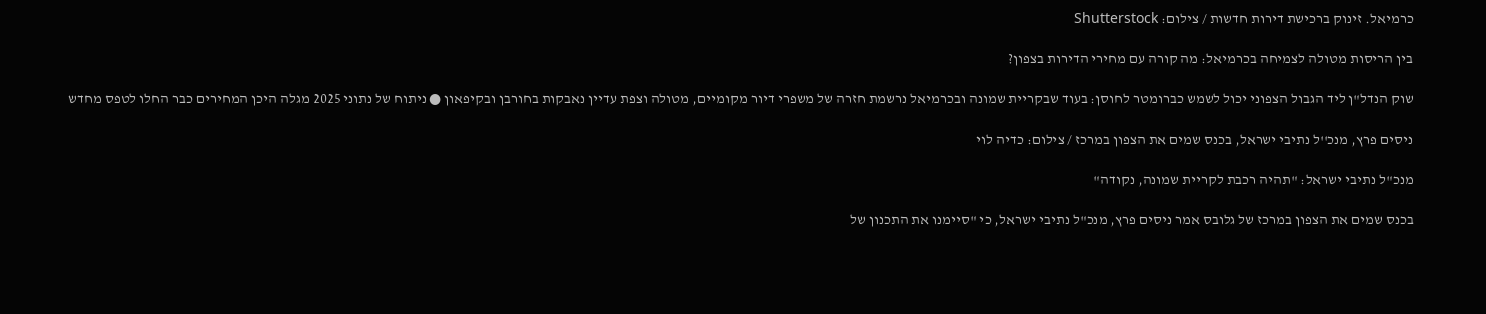כרמיאל. זינוק ברכישת דירות חדשות / צילום: Shutterstock

בין הריסות מטולה לצמיחה בכרמיאל: מה קורה עם מחירי הדירות בצפון?

שוק הנדל"ן ליד הגבול הצפוני יכול לשמש כברומטר לחוסן: בעוד שבקריית שמונה ובכרמיאל נרשמת חזרה של משפרי דיור מקומיים, מטולה וצפת עדיין נאבקות בחורבן ובקיפאון ● ניתוח של נתוני 2025 מגלה היכן המחירים כבר החלו לטפס מחדש

ניסים פרץ, מנכ''ל נתיבי ישראל, בכנס שמים את הצפון במרכז / צילום: כדיה לוי

מנכ"ל נתיבי ישראל: "תהיה רכבת לקריית שמונה, נקודה"

בכנס שמים את הצפון במרכז של גלובס אמר ניסים פרץ, מנכ"ל נתיבי ישראל, כי "סיימנו את התכנון של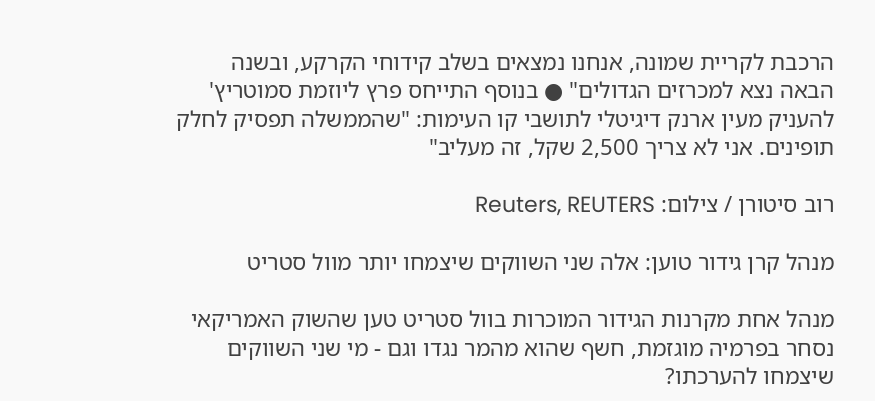הרכבת לקריית שמונה, אנחנו נמצאים בשלב קידוחי הקרקע, ובשנה הבאה נצא למכרזים הגדולים" ● בנוסף התייחס פרץ ליוזמת סמוטריץ' להעניק מעין ארנק דיגיטלי לתושבי קו העימות: "שהממשלה תפסיק לחלק תופינים. אני לא צריך 2,500 שקל, זה מעליב"

רוב סיטורן / צילום: Reuters, REUTERS

מנהל קרן גידור טוען: אלה שני השווקים שיצמחו יותר מוול סטריט

מנהל אחת מקרנות הגידור המוכרות בוול סטריט טען שהשוק האמריקאי נסחר בפרמיה מוגזמת, חשף שהוא מהמר נגדו וגם - מי שני השווקים שיצמחו להערכתו?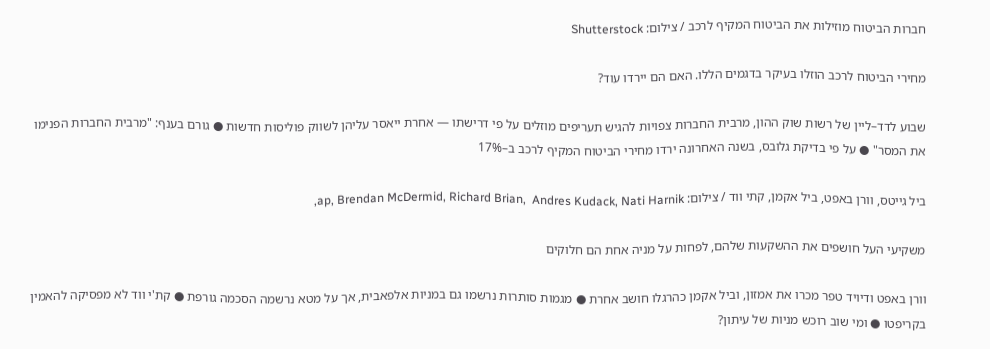חברות הביטוח מוזילות את הביטוח המקיף לרכב / צילום: Shutterstock

מחירי הביטוח לרכב הוזלו בעיקר בדגמים הללו. האם הם יירדו עוד?

שבוע לדד–ליין של רשות שוק ההון, מרבית החברות צפויות להגיש תעריפים מוזלים על פי דרישתו — אחרת ייאסר עליהן לשווק פוליסות חדשות ● גורם בענף: "מרבית החברות הפנימו את המסר" ● על פי בדיקת גלובס, בשנה האחרונה ירדו מחירי הביטוח המקיף לרכב ב–17%

ביל גייטס, וורן באפט, ביל אקמן, קתי ווד / צילום: ap, Brendan McDermid, Richard Brian,  Andres Kudack, Nati Harnik,

משקיעי העל חושפים את ההשקעות שלהם, לפחות על מניה אחת הם חלוקים

וורן באפט ודיויד טפר מכרו את אמזון, וביל אקמן כהרגלו חושב אחרת ● מגמות סותרות נרשמו גם במניות אלפאבית, אך על מטא נרשמה הסכמה גורפת ● קת'י ווד לא מפסיקה להאמין בקריפטו ● ומי שוב רוכש מניות של עיתון?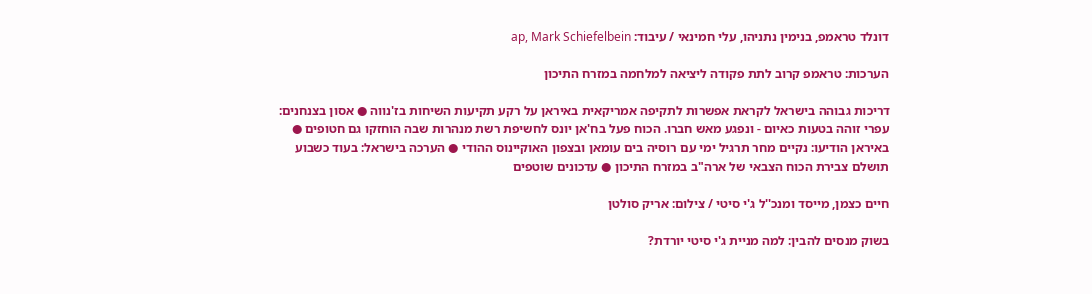דונלד טראמפ, בנימין נתניהו, עלי חמינאי / עיבוד: ap, Mark Schiefelbein

הערכות: טראמפ קרוב לתת פקודה ליציאה למלחמה במזרח התיכון

דריכות גבוהה בישראל לקראת אפשרות לתקיפה אמריקאית באיראן על רקע תקיעות השיחות בז'נווה ● אסון בצנחנים: עפרי זוהה בטעות כאיום - ונפגע מאש חברו. הכוח פעל בח'אן יונס לחשיפת רשת מנהרות שבה הוחזקו גם חטופים ● באיראן הודיעו: נקיים מחר תרגיל ימי עם רוסיה בים עומאן ובצפון האוקיינוס ההודי ● הערכה בישראל: בעוד כשבוע תושלם צבירת הכוח הצבאי של ארה"ב במזרח התיכון ● עדכונים שוטפים

חיים כצמן, מייסד ומנכ''ל ג'י סיטי / צילום: אריק סולטן

בשוק מנסים להבין: למה מניית ג'י סיטי יורדת?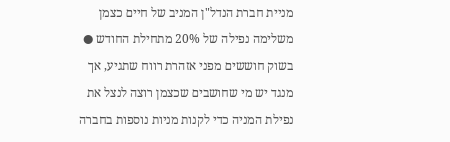מניית חברת הנדל"ן המניב של חיים כצמן משלימה נפילה של 20% מתחילת החודש ● בשוק חוששים מפני אזהרת רווח שתגיע, אך מנגד יש מי שחושבים שכצמן רוצה לנצל את נפילת המניה כדי לקנות מניות נוספות בחברה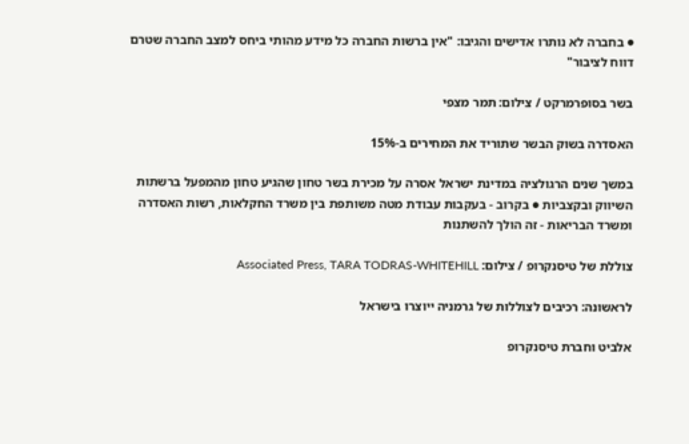● בחברה לא נותרו אדישים והגיבו: "אין ברשות החברה כל מידע מהותי ביחס למצב החברה שטרם דווח לציבור"

בשר בסופרמרקט / צילום: תמר מצפי

האסדרה בשוק הבשר שתוריד את המחירים ב-15%

במשך שנים הרגולציה במדינת ישראל אסרה על מכירת בשר טחון שהגיע טחון מהמפעל ברשתות השיווק ובקצביות ● בקרוב - בעקבות עבודת מטה משותפת בין משרד החקלאות, רשות האסדרה ומשרד הבריאות - זה הולך להשתנות

צוללת של טיסנקרופ / צילום: Associated Press, TARA TODRAS-WHITEHILL

לראשונה: רכיבים לצוללות של גרמניה ייוצרו בישראל

אלביט וחברת טיסנקרופ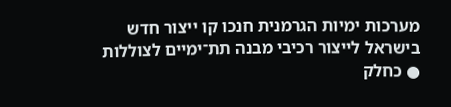מערכות ימיות הגרמנית חנכו קו ייצור חדש בישראל לייצור רכיבי מבנה תת־ימיים לצוללות ● כחלק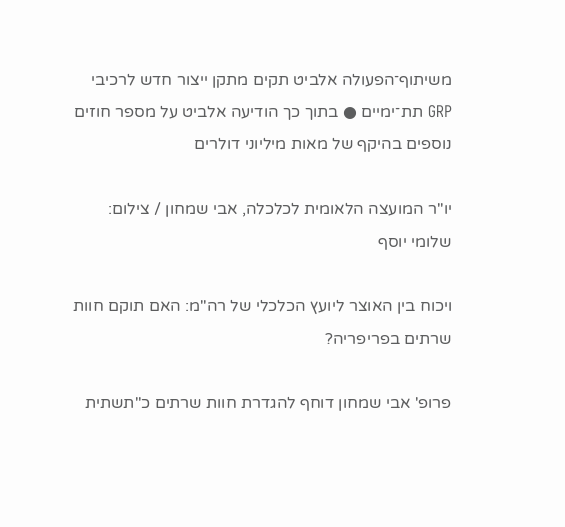משיתוף־הפעולה אלביט תקים מתקן ייצור חדש לרכיבי GRP תת־ימיים ● בתוך כך הודיעה אלביט על מספר חוזים נוספים בהיקף של מאות מיליוני דולרים

יו''ר המועצה הלאומית לכלכלה, אבי שמחון / צילום: שלומי יוסף

ויכוח בין האוצר ליועץ הכלכלי של רה"מ: האם תוקם חוות שרתים בפריפריה?

פרופ' אבי שמחון דוחף להגדרת חוות שרתים כ"תשתית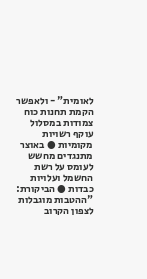לאומית" - ולאפשר הקמת תחנות כוח צמודות במסלול עוקף רשויות מקומיות ● באוצר מתנגדים מחשש לעומס על רשת החשמל ועלויות כבדות ● הביקורת: "ההטבות מוגבלות לצפון הקרוב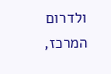ולדרום המרכז,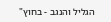הגליל והנגב - בחוץ"